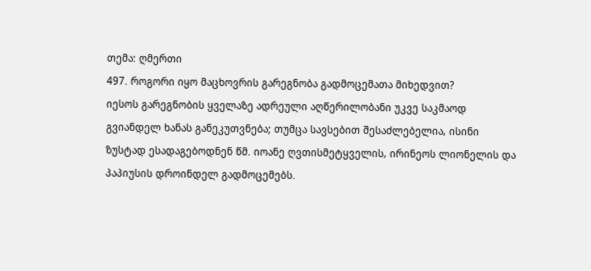თემა: ღმერთი
497. როგორი იყო მაცხოვრის გარეგნობა გადმოცემათა მიხედვით?
იესოს გარეგნობის ყველაზე ადრეული აღწერილობანი უკვე საკმაოდ გვიანდელ ხანას განეკუთვნება; თუმცა სავსებით შესაძლებელია, ისინი ზუსტად ესადაგებოდნენ წმ. იოანე ღვთისმეტყველის, ირინეოს ლიონელის და პაპიუსის დროინდელ გადმოცემებს.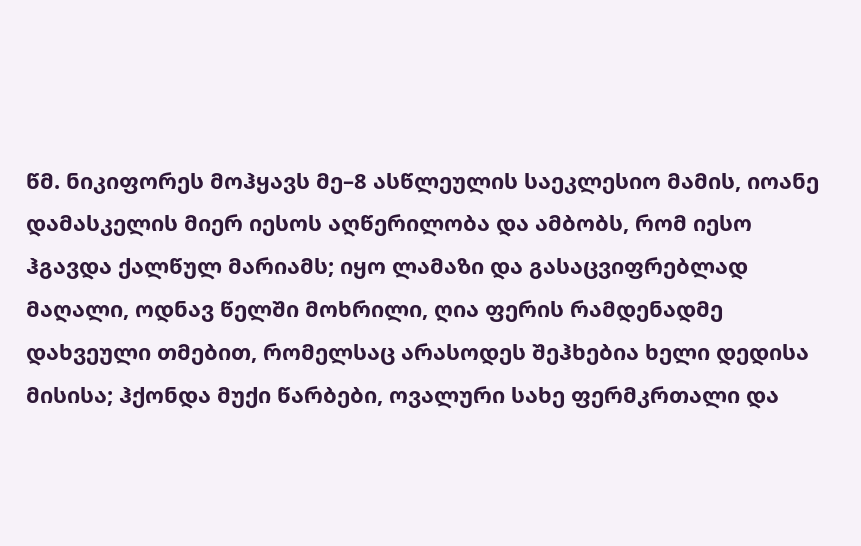წმ. ნიკიფორეს მოჰყავს მე–8 ასწლეულის საეკლესიო მამის, იოანე დამასკელის მიერ იესოს აღწერილობა და ამბობს, რომ იესო ჰგავდა ქალწულ მარიამს; იყო ლამაზი და გასაცვიფრებლად მაღალი, ოდნავ წელში მოხრილი, ღია ფერის რამდენადმე დახვეული თმებით, რომელსაც არასოდეს შეჰხებია ხელი დედისა მისისა; ჰქონდა მუქი წარბები, ოვალური სახე ფერმკრთალი და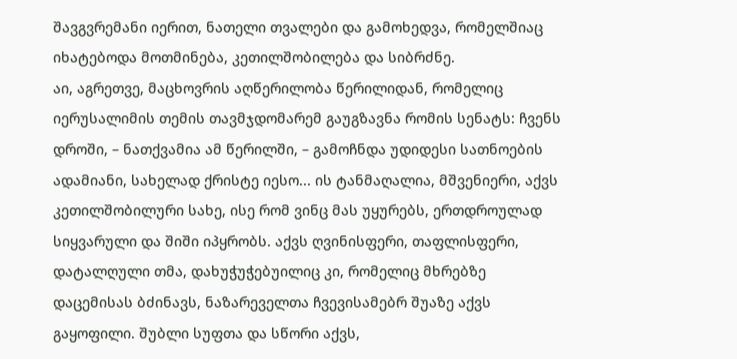შავგვრემანი იერით, ნათელი თვალები და გამოხედვა, რომელშიაც იხატებოდა მოთმინება, კეთილშობილება და სიბრძნე.
აი, აგრეთვე, მაცხოვრის აღწერილობა წერილიდან, რომელიც იერუსალიმის თემის თავმჯდომარემ გაუგზავნა რომის სენატს: ჩვენს დროში, – ნათქვამია ამ წერილში, – გამოჩნდა უდიდესი სათნოების ადამიანი, სახელად ქრისტე იესო... ის ტანმაღალია, მშვენიერი, აქვს კეთილშობილური სახე, ისე რომ ვინც მას უყურებს, ერთდროულად სიყვარული და შიში იპყრობს. აქვს ღვინისფერი, თაფლისფერი, დატალღული თმა, დახუჭუჭებუილიც კი, რომელიც მხრებზე დაცემისას ბძინავს, ნაზარეველთა ჩვევისამებრ შუაზე აქვს გაყოფილი. შუბლი სუფთა და სწორი აქვს,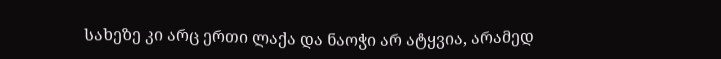სახეზე კი არც ერთი ლაქა და ნაოჭი არ ატყვია, არამედ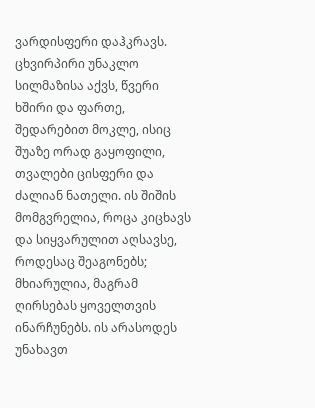ვარდისფერი დაჰკრავს. ცხვირპირი უნაკლო სილმაზისა აქვს, წვერი ხშირი და ფართე, შედარებით მოკლე, ისიც შუაზე ორად გაყოფილი, თვალები ცისფერი და ძალიან ნათელი. ის შიშის მომგვრელია, როცა კიცხავს და სიყვარულით აღსავსე, როდესაც შეაგონებს; მხიარულია, მაგრამ ღირსებას ყოველთვის ინარჩუნებს. ის არასოდეს უნახავთ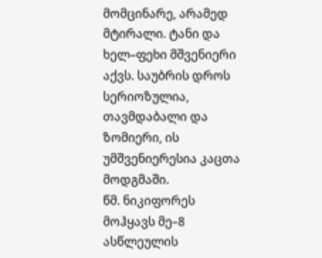მომცინარე, არამედ მტირალი. ტანი და ხელ–ფეხი მშვენიერი აქვს. საუბრის დროს სერიოზულია, თავმდაბალი და ზომიერი, ის უმშვენიერესია კაცთა მოდგმაში.
წმ. ნიკიფორეს მოჰყავს მე–8 ასწლეულის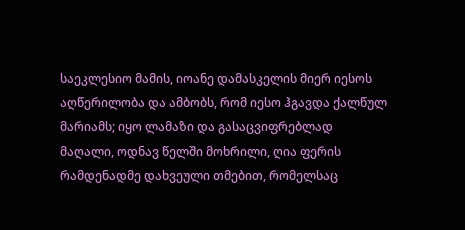საეკლესიო მამის, იოანე დამასკელის მიერ იესოს აღწერილობა და ამბობს, რომ იესო ჰგავდა ქალწულ მარიამს; იყო ლამაზი და გასაცვიფრებლად მაღალი, ოდნავ წელში მოხრილი, ღია ფერის რამდენადმე დახვეული თმებით, რომელსაც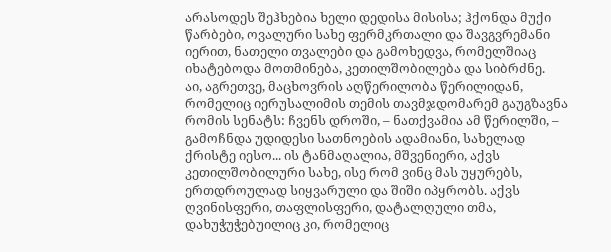არასოდეს შეჰხებია ხელი დედისა მისისა; ჰქონდა მუქი წარბები, ოვალური სახე ფერმკრთალი და შავგვრემანი იერით, ნათელი თვალები და გამოხედვა, რომელშიაც იხატებოდა მოთმინება, კეთილშობილება და სიბრძნე.
აი, აგრეთვე, მაცხოვრის აღწერილობა წერილიდან, რომელიც იერუსალიმის თემის თავმჯდომარემ გაუგზავნა რომის სენატს: ჩვენს დროში, – ნათქვამია ამ წერილში, – გამოჩნდა უდიდესი სათნოების ადამიანი, სახელად ქრისტე იესო... ის ტანმაღალია, მშვენიერი, აქვს კეთილშობილური სახე, ისე რომ ვინც მას უყურებს, ერთდროულად სიყვარული და შიში იპყრობს. აქვს ღვინისფერი, თაფლისფერი, დატალღული თმა, დახუჭუჭებუილიც კი, რომელიც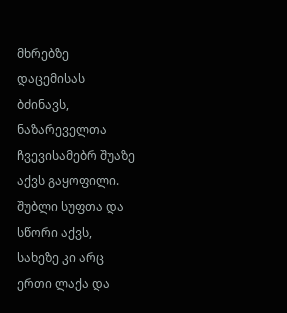მხრებზე დაცემისას ბძინავს, ნაზარეველთა ჩვევისამებრ შუაზე აქვს გაყოფილი. შუბლი სუფთა და სწორი აქვს, სახეზე კი არც ერთი ლაქა და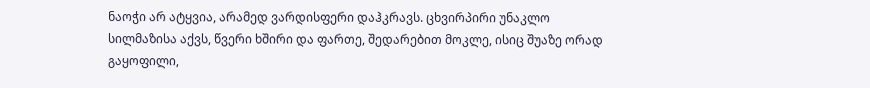ნაოჭი არ ატყვია, არამედ ვარდისფერი დაჰკრავს. ცხვირპირი უნაკლო სილმაზისა აქვს, წვერი ხშირი და ფართე, შედარებით მოკლე, ისიც შუაზე ორად გაყოფილი,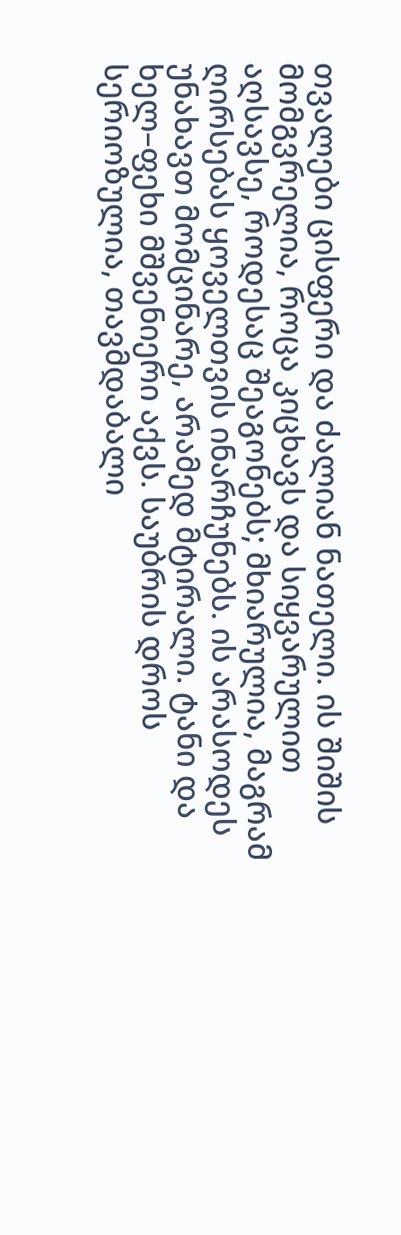თვალები ცისფერი და ძალიან ნათელი. ის შიშის მომგვრელია, როცა კიცხავს და სიყვარულით აღსავსე, როდესაც შეაგონებს; მხიარულია, მაგრამ ღირსებას ყოველთვის ინარჩუნებს. ის არასოდეს უნახავთ მომცინარე, არამედ მტირალი. ტანი და ხელ–ფეხი მშვენიერი აქვს. საუბრის დროს სერიოზულია, თავმდაბალი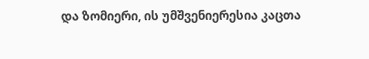და ზომიერი, ის უმშვენიერესია კაცთა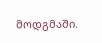მოდგმაში.